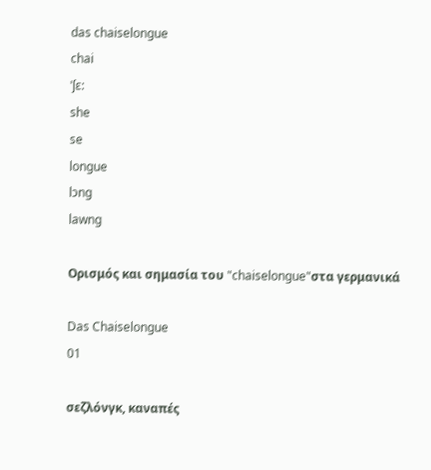das chaiselongue
chai
ˈʃɛ:
she
se
longue
lɔng
lawng

Ορισμός και σημασία του "chaiselongue"στα γερμανικά

Das Chaiselongue
01

σεζλόνγκ, καναπές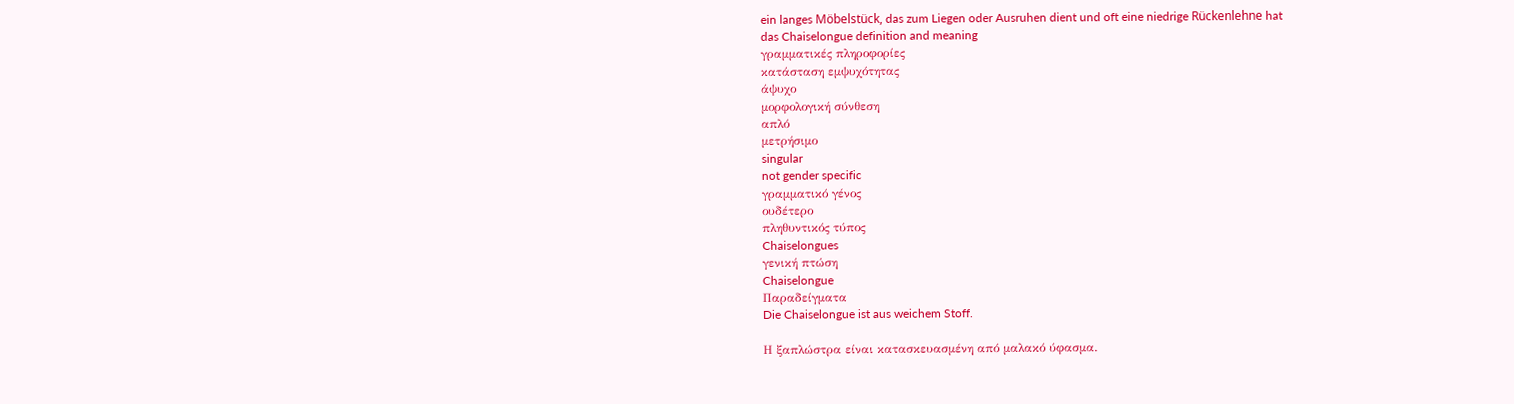ein langes Möbelstück, das zum Liegen oder Ausruhen dient und oft eine niedrige Rückenlehne hat
das Chaiselongue definition and meaning
γραμματικές πληροφορίες
κατάσταση εμψυχότητας
άψυχο
μορφολογική σύνθεση
απλό
μετρήσιμο
singular
not gender specific
γραμματικό γένος
ουδέτερο
πληθυντικός τύπος
Chaiselongues
γενική πτώση
Chaiselongue
Παραδείγματα
Die Chaiselongue ist aus weichem Stoff.

Η ξαπλώστρα είναι κατασκευασμένη από μαλακό ύφασμα.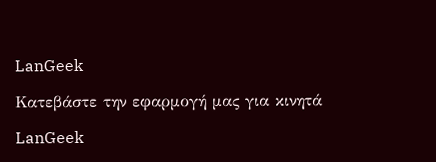LanGeek

Κατεβάστε την εφαρμογή μας για κινητά

LanGeek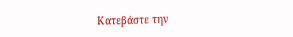Κατεβάστε την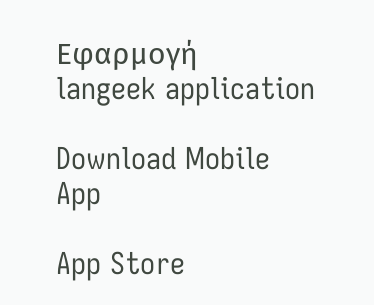Εφαρμογή
langeek application

Download Mobile App

App Store